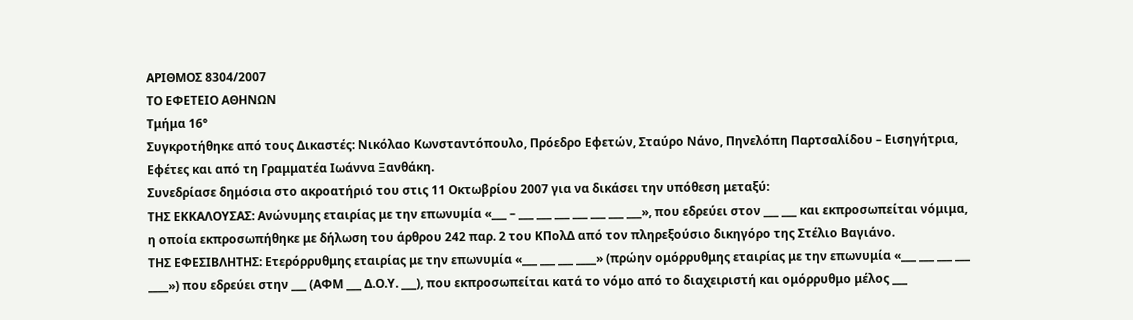ΑΡΙΘΜΟΣ 8304/2007
ΤΟ ΕΦΕΤΕΙΟ ΑΘΗΝΩΝ
Tμήμα 16°
Συγκροτήθηκε από τους Δικαστές: Νικόλαο Κωνσταντόπουλο, Πρόεδρο Εφετών, Σταύρο Νάνο, Πηνελόπη Παρτσαλίδου – Εισηγήτρια, Εφέτες και από τη Γραμματέα Ιωάννα Ξανθάκη.
Συνεδρίασε δημόσια στο ακροατήριό του στις 11 Οκτωβρίου 2007 για να δικάσει την υπόθεση μεταξύ:
ΤΗΣ ΕΚΚΑΛΟΥΣΑΣ: Ανώνυμης εταιρίας με την επωνυμία «___ – ___ ___ ___ ___ ___ ___ ___», που εδρεύει στον ___ ___ και εκπροσωπείται νόμιμα, η οποία εκπροσωπήθηκε με δήλωση του άρθρου 242 παρ. 2 του ΚΠολΔ από τον πληρεξούσιο δικηγόρο της Στέλιο Βαγιάνο.
ΤΗΣ ΕΦΕΣΙΒΛΗΤΗΣ: Ετερόρρυθμης εταιρίας με την επωνυμία «___ ___ ___ ____» (πρώην ομόρρυθμης εταιρίας με την επωνυμία «___ ___ ___ ___ ____») που εδρεύει στην ___ (ΑΦΜ ___ Δ.Ο.Υ. ___), που εκπροσωπείται κατά το νόμο από το διαχειριστή και ομόρρυθμο μέλος ___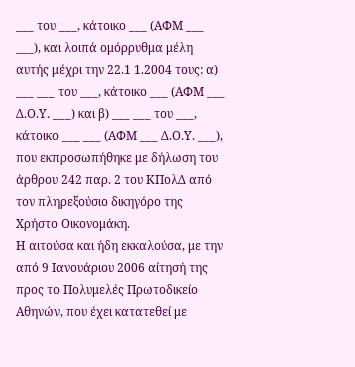___ του ___, κάτοικο ___ (ΑΦΜ ___ ___), και λοιπά ομόρρυθμα μέλη αυτής μέχρι την 22.1 1.2004 τους: α) ___ ___ του ___, κάτοικο ___ (ΑΦΜ ___ Δ.Ο.Υ. ___) και β) ___ ___ του ___, κάτοικο ___ ___ (ΑΦΜ ___ Δ.Ο.Υ. ___), που εκπροσωπήθηκε με δήλωση του άρθρου 242 παρ. 2 του ΚΠολΔ από τον πληρεξούσιο δικηγόρο της Χρήστο Οικονομάκη.
Η αιτούσα και ήδη εκκαλούσα, με την από 9 Ιανουάριου 2006 αίτησή της προς το Πολυμελές Πρωτοδικείο Αθηνών, που έχει κατατεθεί με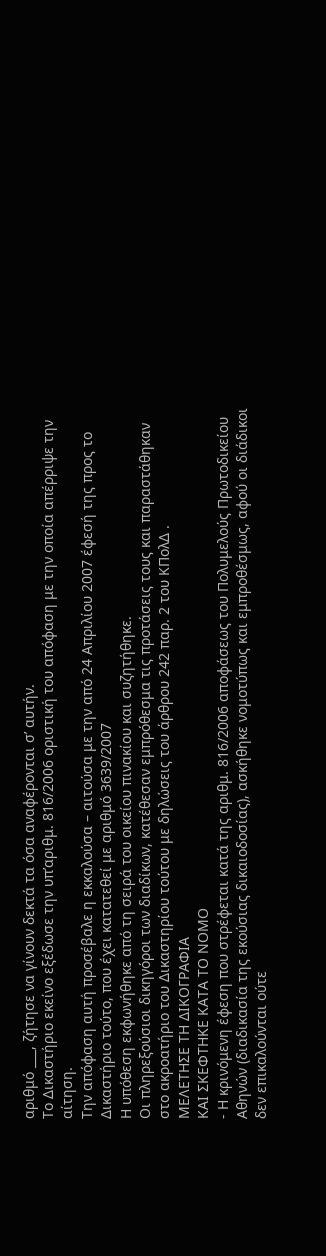αριθμό ___, ζήτησε να γίνουν δεκτά τα όσα αναφέρονται σ’ αυτήν.
Το Δικαστήριο εκείνο εξέδωσε την υπ’αριθμ. 816/2006 οριστική του απόφαση με την οποία απέρριψε την αίτηση.
Την απόφαση αυτή προσέβαλε η εκκαλούσα – αιτούσα με την από 24 Απριλίου 2007 έφεσή της προς το Δικαστήριο τούτο, που έχει κατατεθεί με αριθμό 3639/2007
Η υπόθεση εκφωνήθηκε από τη σειρά του οικείου πινακίου και συζητήθηκε.
Οι πληρεξούσιοι δικηγόροι των διαδίκων, κατέθεσαν εμπρόθεσμα τις προτάσεις τους και παραστάθηκαν στο ακροατήριο του Δικαστηρίου τούτου με δηλώσεις του άρθρου 242 παρ. 2 του ΚΠολΔ .
ΜΕΛΕΤΗΣΕ ΤΗ ΔΙΚΟΓΡΑΦΙΑ
ΚΑΙ ΣΚΕΦΤΗΚΕ ΚΑΤΑ ΤΟ ΝΟΜΟ
- Η κρινόμενη έφεση που στρέφεται κατά της αριθμ. 816/2006 αποφάσεως του Πολυμελούς Πρωτοδικείου Αθηνών (διαδικασία της εκούσιας δικαιοδοσίας), ασκήθηκε νομοτύπως και εμπροθέσμως, αφού οι διάδικοι δεν επικαλούνται ούτε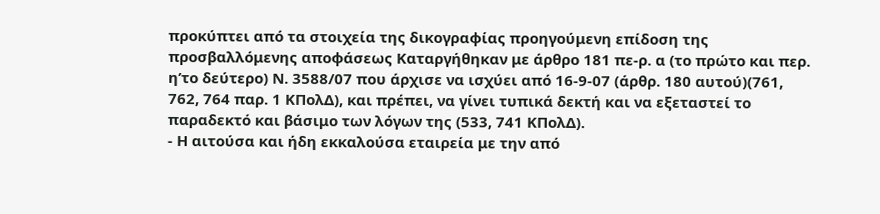προκύπτει από τα στοιχεία της δικογραφίας προηγούμενη επίδοση της προσβαλλόμενης αποφάσεως Καταργήθηκαν με άρθρο 181 πε-ρ. α (το πρώτο και περ. η’το δεύτερο) Ν. 3588/07 που άρχισε να ισχύει από 16-9-07 (άρθρ. 180 αυτού)(761, 762, 764 παρ. 1 ΚΠολΔ), και πρέπει, να γίνει τυπικά δεκτή και να εξεταστεί το παραδεκτό και βάσιμο των λόγων της (533, 741 ΚΠολΔ).
- Η αιτούσα και ήδη εκκαλούσα εταιρεία με την από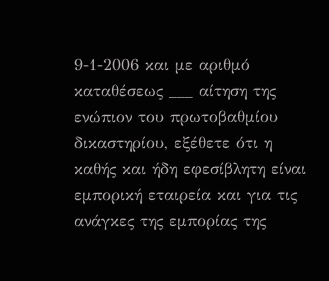9-1-2006 και με αριθμό καταθέσεως ___ αίτηση της ενώπιον του πρωτοβαθμίου δικαστηρίου, εξέθετε ότι η καθής και ήδη εφεσίβλητη είναι εμπορική εταιρεία και για τις ανάγκες της εμπορίας της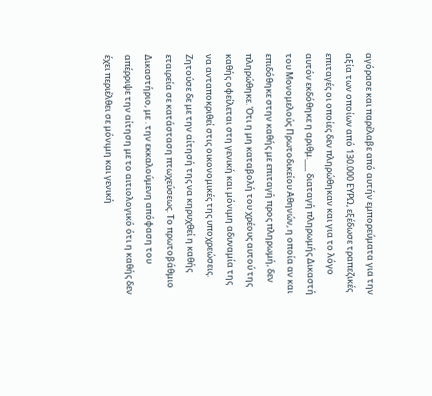αγόρασε και παρέλαβε από αυτήν εμπορεύματα για την αξία των οποίων από 130.000 ΕΥΡΩ, εξέδωσε τραπεζικές επιταγές οι οποίες δεν πληρώθηκαν και για το λόγο αυτόν εκδόθηκε η αριθμ.___ διαταγή πληρωμής Δικαστή του Μονομελούς Πρωτοδικείου Αθηνών, η οποία αν και επιδόθηκε στην καθής με επιταγή προς πληρωμή, δεν πληρώθηκε. Ότι η μη καταβολή του χρέους αυτού της καθής οφείλεται στη γενική και μόνιμη αδυναμία της να ανταποκριθεί στις οικονομικές της υποχρεώσεις. Ζητούσε δε με την αίτησή της να κηρυχθεί η καθής εταιρεία σε κατάσταση πτωχεύσεως. Το πρωτοβάθμιο Δικαστήριο, με . την εκκαλούμενη απόφαση του απέρριψε την αίτηση με το αιτιολογικό ότι η καθής δεν έχει περιέλθει σε μόνιμη και γενική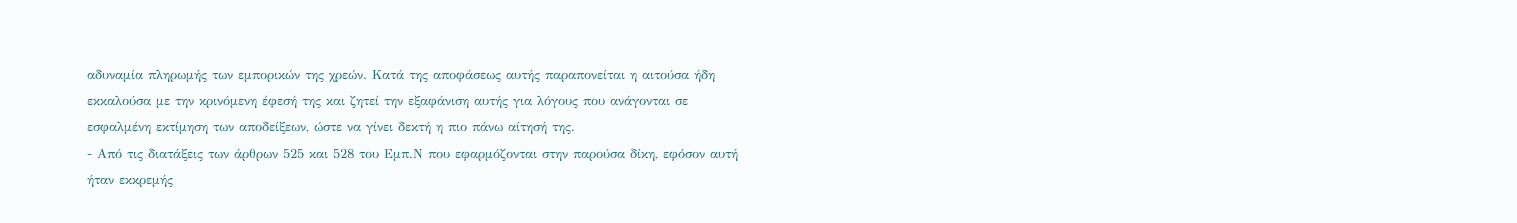αδυναμία πληρωμής των εμπορικών της χρεών. Κατά της αποφάσεως αυτής παραπονείται η αιτούσα ήδη εκκαλούσα με την κρινόμενη έφεσή της και ζητεί την εξαφάνιση αυτής για λόγους που ανάγονται σε εσφαλμένη εκτίμηση των αποδείξεων, ώστε να γίνει δεκτή η πιο πάνω αίτησή της.
- Από τις διατάξεις των άρθρων 525 και 528 του Εμπ.Ν που εφαρμόζονται στην παρούσα δίκη, εφόσον αυτή ήταν εκκρεμής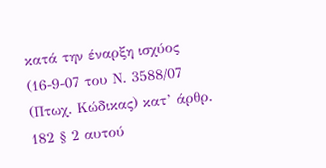κατά την έναρξη ισχύος (16-9-07 του Ν. 3588/07 (Πτωχ. Κώδικας) κατ’ άρθρ. 182 § 2 αυτού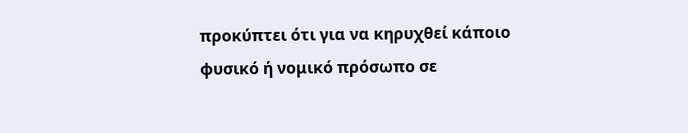προκύπτει ότι για να κηρυχθεί κάποιο φυσικό ή νομικό πρόσωπο σε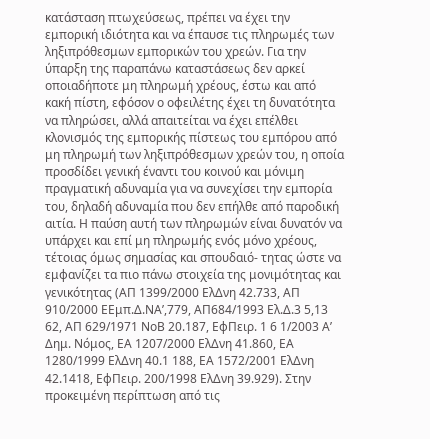κατάσταση πτωχεύσεως, πρέπει να έχει την εμπορική ιδιότητα και να έπαυσε τις πληρωμές των ληξιπρόθεσμων εμπορικών του χρεών. Για την ύπαρξη της παραπάνω καταστάσεως δεν αρκεί οποιαδήποτε μη πληρωμή χρέους, έστω και από κακή πίστη, εφόσον ο οφειλέτης έχει τη δυνατότητα να πληρώσει, αλλά απαιτείται να έχει επέλθει κλονισμός της εμπορικής πίστεως του εμπόρου από μη πληρωμή των ληξιπρόθεσμων χρεών του, η οποία προσδίδει γενική έναντι του κοινού και μόνιμη πραγματική αδυναμία για να συνεχίσει την εμπορία του, δηλαδή αδυναμία που δεν επήλθε από παροδική αιτία. Η παύση αυτή των πληρωμών είναι δυνατόν να υπάρχει και επί μη πληρωμής ενός μόνο χρέους, τέτοιας όμως σημασίας και σπουδαιό- τητας ώστε να εμφανίζει τα πιο πάνω στοιχεία της μονιμότητας και γενικότητας (ΑΠ 1399/2000 ΕλΔνη 42.733, ΑΠ 910/2000 ΕΕμπ.Δ.ΝΑ’,779, ΑΠ684/1993 Ελ.Δ.3 5,13 62, ΑΠ 629/1971 ΝοΒ 20.187, ΕφΠειρ. 1 6 1/2003 Α’ Δημ. Νόμος, ΕΑ 1207/2000 ΕλΔνη 41.860, ΕΑ 1280/1999 ΕλΔνη 40.1 188, ΕΑ 1572/2001 ΕλΔνη 42.1418, ΕφΠειρ. 200/1998 ΕλΔνη 39.929). Στην προκειμένη περίπτωση από τις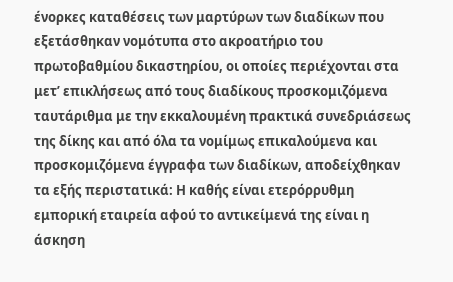ένορκες καταθέσεις των μαρτύρων των διαδίκων που εξετάσθηκαν νομότυπα στο ακροατήριο του πρωτοβαθμίου δικαστηρίου, οι οποίες περιέχονται στα μετ’ επικλήσεως από τους διαδίκους προσκομιζόμενα ταυτάριθμα με την εκκαλουμένη πρακτικά συνεδριάσεως της δίκης και από όλα τα νομίμως επικαλούμενα και προσκομιζόμενα έγγραφα των διαδίκων, αποδείχθηκαν τα εξής περιστατικά: Η καθής είναι ετερόρρυθμη εμπορική εταιρεία αφού το αντικείμενά της είναι η άσκηση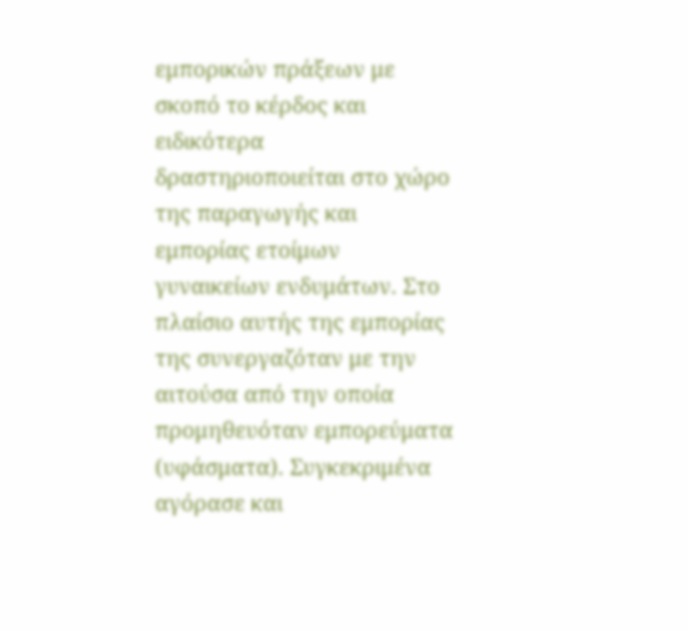εμπορικών πράξεων με σκοπό το κέρδος και ειδικότερα δραστηριοποιείται στο χώρο της παραγωγής και εμπορίας ετοίμων γυναικείων ενδυμάτων. Στο πλαίσιο αυτής της εμπορίας της συνεργαζόταν με την αιτούσα από την οποία προμηθευόταν εμπορεύματα (υφάσματα). Συγκεκριμένα αγόρασε και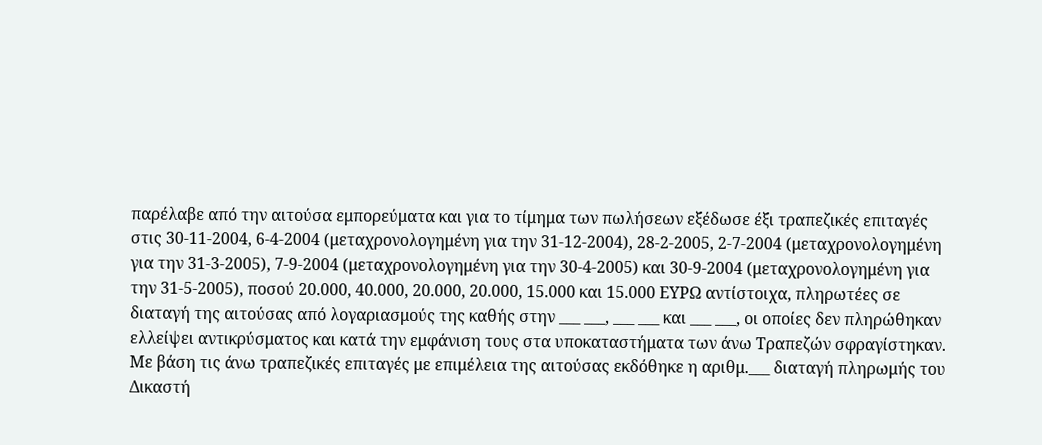παρέλαβε από την αιτούσα εμπορεύματα και για το τίμημα των πωλήσεων εξέδωσε έξι τραπεζικές επιταγές στις 30-11-2004, 6-4-2004 (μεταχρονολογημένη για την 31-12-2004), 28-2-2005, 2-7-2004 (μεταχρονολογημένη για την 31-3-2005), 7-9-2004 (μεταχρονολογημένη για την 30-4-2005) και 30-9-2004 (μεταχρονολογημένη για την 31-5-2005), ποσού 20.000, 40.000, 20.000, 20.000, 15.000 και 15.000 ΕΥΡΩ αντίστοιχα, πληρωτέες σε διαταγή της αιτούσας από λογαριασμούς της καθής στην ___ ___, ___ ___ και ___ ___, οι οποίες δεν πληρώθηκαν ελλείψει αντικρύσματος και κατά την εμφάνιση τους στα υποκαταστήματα των άνω Τραπεζών σφραγίστηκαν. Με βάση τις άνω τραπεζικές επιταγές με επιμέλεια της αιτούσας εκδόθηκε η αριθμ.___ διαταγή πληρωμής του Δικαστή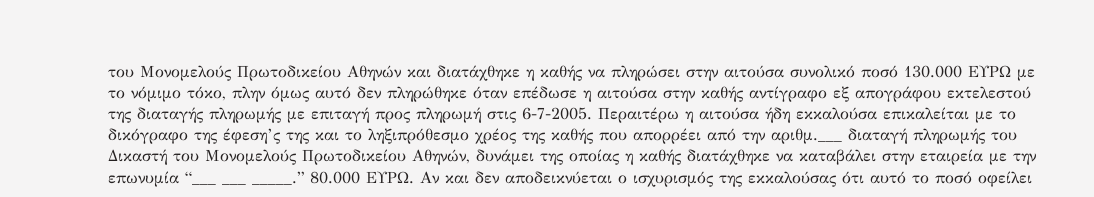του Μονομελούς Πρωτοδικείου Αθηνών και διατάχθηκε η καθής να πληρώσει στην αιτούσα συνολικό ποσό 130.000 ΕΥΡΩ με το νόμιμο τόκο, πλην όμως αυτό δεν πληρώθηκε όταν επέδωσε η αιτούσα στην καθής αντίγραφο εξ απογράφου εκτελεστού της διαταγής πληρωμής με επιταγή προς πληρωμή στις 6-7-2005. Περαιτέρω η αιτούσα ήδη εκκαλούσα επικαλείται με το δικόγραφο της έφεση’ς της και το ληξιπρόθεσμο χρέος της καθής που απορρέει από την αριθμ.___ διαταγή πληρωμής του Δικαστή του Μονομελούς Πρωτοδικείου Αθηνών, δυνάμει της οποίας η καθής διατάχθηκε να καταβάλει στην εταιρεία με την επωνυμία “___ ___ _____.” 80.000 ΕΥΡΩ. Αν και δεν αποδεικνύεται ο ισχυρισμός της εκκαλούσας ότι αυτό το ποσό οφείλει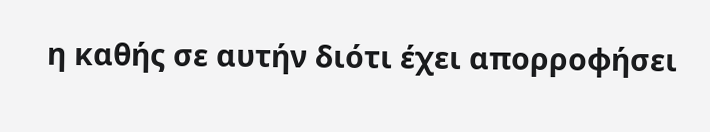η καθής σε αυτήν διότι έχει απορροφήσει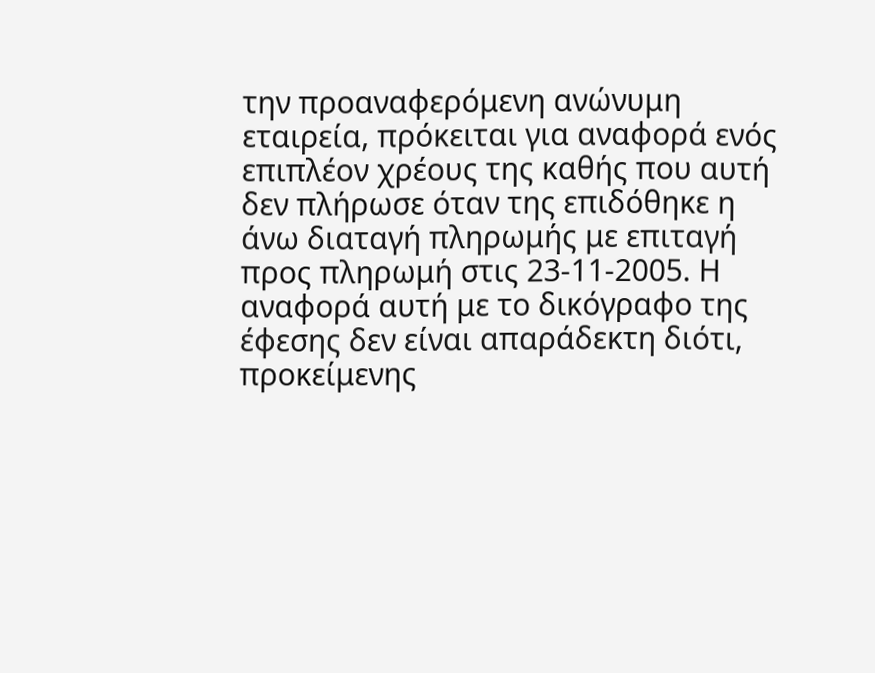την προαναφερόμενη ανώνυμη εταιρεία, πρόκειται για αναφορά ενός επιπλέον χρέους της καθής που αυτή δεν πλήρωσε όταν της επιδόθηκε η άνω διαταγή πληρωμής με επιταγή προς πληρωμή στις 23-11-2005. Η αναφορά αυτή με το δικόγραφο της έφεσης δεν είναι απαράδεκτη διότι, προκείμενης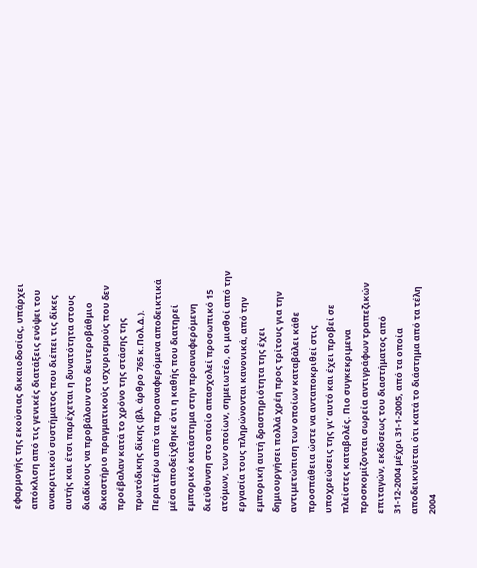εφαρμογής της εκούσιας δικαιοδοσίας, υπάρχει απόκλιση από τις γενικές διατάξεις ενόψει του ανακριτικού συστήματος που διέπει τις δίκες αυτής και έτσι παρέχεται η δυνατότητα στους διαδίκους να προβάλουν στο δευτεροβάθμιο δικαστήριο πραγματικούς ισχυρισμούς που δεν προέβαλαν κατά το χρόνο της στάσης της πρωτόδικης δίκης (βλ. άρθρο 765 κ.Πολ.Δ.). Περαιτέρω από τα προαναφερόμενα αποδεικτικά μέσα αποδείχθηκε ότι η καθής που διατηρεί εμπορικό κατάστημα στην προαναφερόμενη διεύθυνση στο οποίο απασχολεί προσωπικό 15 ατόμων, των οποίων, σημειωτέο, οι μισθοί από την εργασία τους πληρώνονται κανονικά, από την εμπορική αυτή δραστηριότητα της έχει δημιουργήσει πολλά χρέη προς τρίτους για την αντιμετώπιση των οποίων καταβάλει κάθε προσπάθεια ώστε να ανταποκριθεί στις υποχρεώσεις της γι’ αυτό και έχει προβεί σε πλείστες καταβολές. Πιο συγκεκριμενα προσκομίζονται σωρεία αντιγράφων τραπεζικών επιταγών, εκδόσεως του διαστήματος από 31-12-2004 μέχρι 31-1-2005, από τα οποία αποδεικνύεται ότι κατά το διάστημα από τα τέλη 2004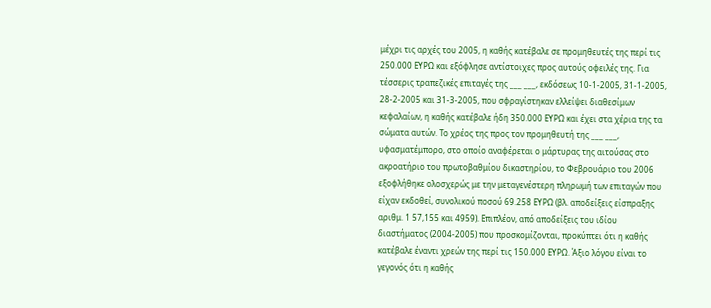μέχρι τις αρχές του 2005, η καθής κατέβαλε σε προμηθευτές της περί τις 250.000 ΕΥΡΩ και εξόφλησε αντίστοιχες προς αυτούς οφειλές της. Για τέσσερις τραπεζικές επιταγές της ___ ___, εκδόσεως 10-1-2005, 31-1-2005, 28-2-2005 και 31-3-2005, που σφραγίστηκαν ελλείψει διαθεσίμων κεφαλαίων, η καθής κατέβαλε ήδη 350.000 ΕΥΡΩ και έχει στα χέρια της τα σώματα αυτών. Το χρέος της προς τον προμηθευτή της ___ ___, υφασματέμπορο, στο οποίο αναφέρεται ο μάρτυρας της αιτούσας στο ακροατήριο του πρωτοβαθμίου δικαστηρίου, το Φεβρουάριο του 2006 εξοφλήθηκε ολοσχερώς με την μεταγενέστερη πληρωμή των επιταγών που είχαν εκδοθεί, συνολικού ποσού 69.258 ΕΥΡΩ (βλ. αποδείξεις είσπραξης αριθμ. 1 57,155 και 4959). Επιπλέον, από αποδείξεις του ιδίου διαστήματος (2004-2005) που προσκομίζονται, προκύπτει ότι η καθής κατέβαλε έναντι χρεών της περί τις 150.000 ΕΥΡΩ. Άξιο λόγου είναι το γεγονός ότι η καθής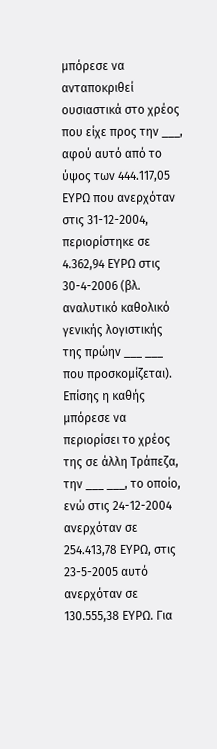μπόρεσε να ανταποκριθεί ουσιαστικά στο χρέος που είχε προς την ___, αφού αυτό από το ύψος των 444.117,05 ΕΥΡΩ που ανερχόταν στις 31-12-2004, περιορίστηκε σε 4.362,94 ΕΥΡΩ στις 30-4-2006 (βλ. αναλυτικό καθολικό γενικής λογιστικής της πρώην ___ ___ που προσκομίζεται). Επίσης η καθής μπόρεσε να περιορίσει το χρέος της σε άλλη Τράπεζα, την ___ ___, το οποίο, ενώ στις 24-12-2004 ανερχόταν σε 254.413,78 ΕΥΡΩ, στις 23-5-2005 αυτό ανερχόταν σε 130.555,38 ΕΥΡΩ. Για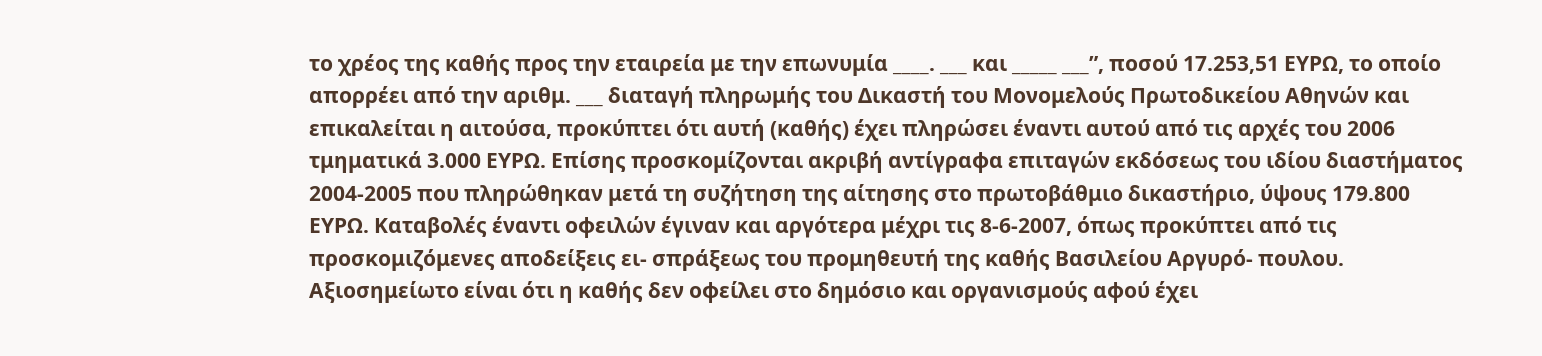το χρέος της καθής προς την εταιρεία με την επωνυμία ____. ___ και _____ ___”, ποσού 17.253,51 ΕΥΡΩ, το οποίο απορρέει από την αριθμ. ___ διαταγή πληρωμής του Δικαστή του Μονομελούς Πρωτοδικείου Αθηνών και επικαλείται η αιτούσα, προκύπτει ότι αυτή (καθής) έχει πληρώσει έναντι αυτού από τις αρχές του 2006 τμηματικά 3.000 ΕΥΡΩ. Επίσης προσκομίζονται ακριβή αντίγραφα επιταγών εκδόσεως του ιδίου διαστήματος 2004-2005 που πληρώθηκαν μετά τη συζήτηση της αίτησης στο πρωτοβάθμιο δικαστήριο, ύψους 179.800 ΕΥΡΩ. Καταβολές έναντι οφειλών έγιναν και αργότερα μέχρι τις 8-6-2007, όπως προκύπτει από τις προσκομιζόμενες αποδείξεις ει- σπράξεως του προμηθευτή της καθής Βασιλείου Αργυρό- πουλου. Αξιοσημείωτο είναι ότι η καθής δεν οφείλει στο δημόσιο και οργανισμούς αφού έχει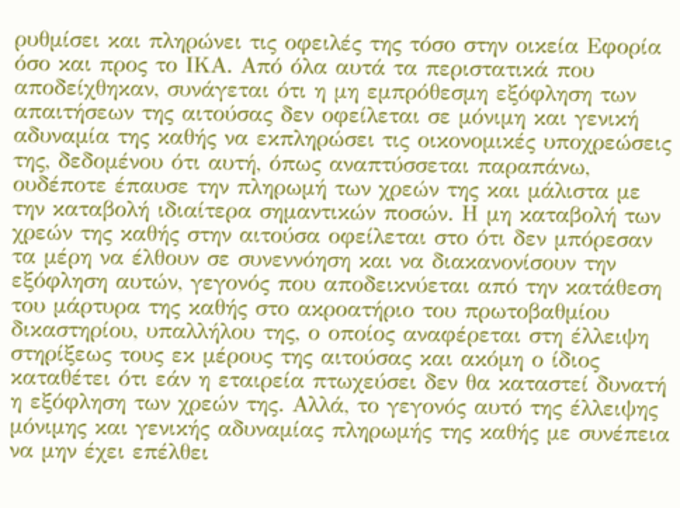ρυθμίσει και πληρώνει τις οφειλές της τόσο στην οικεία Εφορία όσο και προς το ΙΚΑ. Από όλα αυτά τα περιστατικά που αποδείχθηκαν, συνάγεται ότι η μη εμπρόθεσμη εξόφληση των απαιτήσεων της αιτούσας δεν οφείλεται σε μόνιμη και γενική αδυναμία της καθής να εκπληρώσει τις οικονομικές υποχρεώσεις της, δεδομένου ότι αυτή, όπως αναπτύσσεται παραπάνω, ουδέποτε έπαυσε την πληρωμή των χρεών της και μάλιστα με την καταβολή ιδιαίτερα σημαντικών ποσών. Η μη καταβολή των χρεών της καθής στην αιτούσα οφείλεται στο ότι δεν μπόρεσαν τα μέρη να έλθουν σε συνεννόηση και να διακανονίσουν την εξόφληση αυτών, γεγονός που αποδεικνύεται από την κατάθεση του μάρτυρα της καθής στο ακροατήριο του πρωτοβαθμίου δικαστηρίου, υπαλλήλου της, ο οποίος αναφέρεται στη έλλειψη στηρίξεως τους εκ μέρους της αιτούσας και ακόμη ο ίδιος καταθέτει ότι εάν η εταιρεία πτωχεύσει δεν θα καταστεί δυνατή η εξόφληση των χρεών της. Αλλά, το γεγονός αυτό της έλλειψης μόνιμης και γενικής αδυναμίας πληρωμής της καθής με συνέπεια να μην έχει επέλθει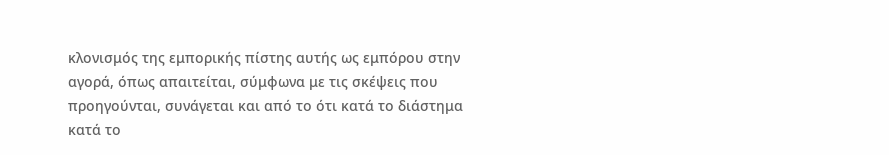κλονισμός της εμπορικής πίστης αυτής ως εμπόρου στην αγορά, όπως απαιτείται, σύμφωνα με τις σκέψεις που προηγούνται, συνάγεται και από το ότι κατά το διάστημα κατά το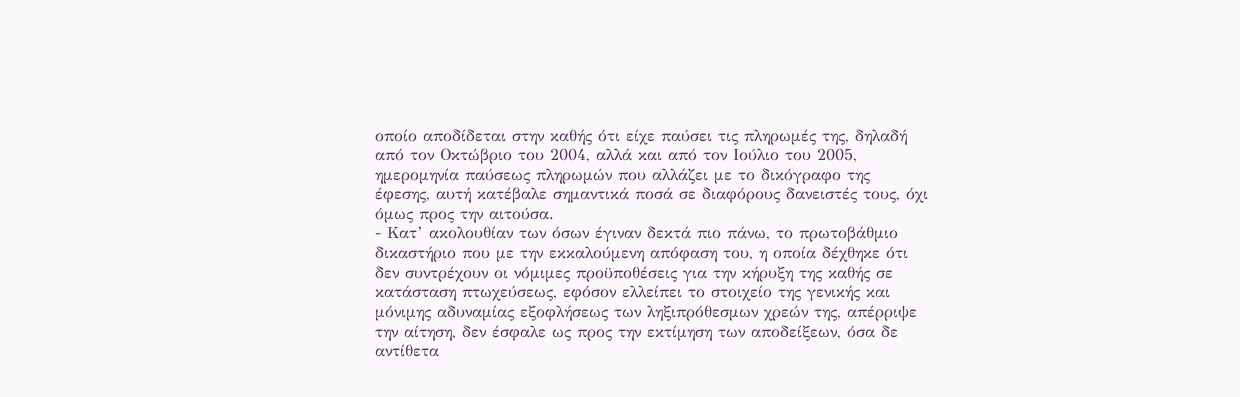οποίο αποδίδεται στην καθής ότι είχε παύσει τις πληρωμές της, δηλαδή από τον Οκτώβριο του 2004, αλλά και από τον Ιούλιο του 2005, ημερομηνία παύσεως πληρωμών που αλλάζει με το δικόγραφο της έφεσης, αυτή κατέβαλε σημαντικά ποσά σε διαφόρους δανειστές τους, όχι όμως προς την αιτούσα.
- Κατ’ ακολουθίαν των όσων έγιναν δεκτά πιο πάνω, το πρωτοβάθμιο δικαστήριο που με την εκκαλούμενη απόφαση του, η οποία δέχθηκε ότι δεν συντρέχουν οι νόμιμες προϋποθέσεις για την κήρυξη της καθής σε κατάσταση πτωχεύσεως, εφόσον ελλείπει το στοιχείο της γενικής και μόνιμης αδυναμίας εξοφλήσεως των ληξιπρόθεσμων χρεών της, απέρριψε την αίτηση, δεν έσφαλε ως προς την εκτίμηση των αποδείξεων, όσα δε αντίθετα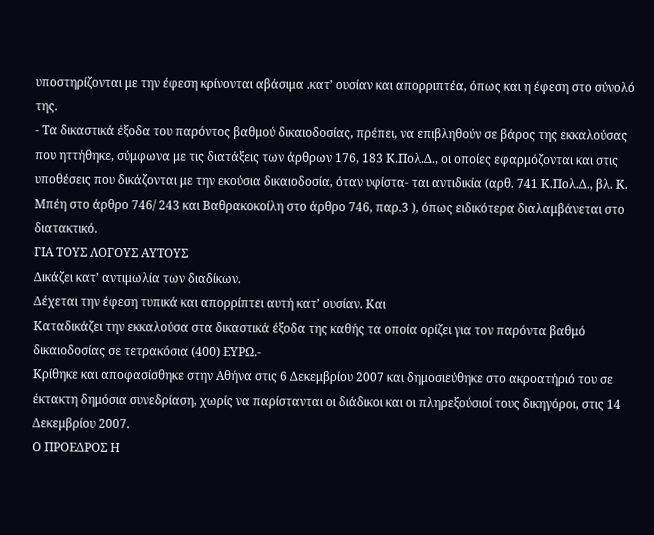υποστηρίζονται με την έφεση κρίνονται αβάσιμα .κατ’ ουσίαν και απορριπτέα, όπως και η έφεση στο σύνολό της.
- Τα δικαστικά έξοδα του παρόντος βαθμού δικαιοδοσίας, πρέπει, να επιβληθούν σε βάρος της εκκαλούσας που ηττήθηκε, σύμφωνα με τις διατάξεις των άρθρων 176, 183 Κ.Πολ.Δ., οι οποίες εφαρμόζονται και στις υποθέσεις που δικάζονται με την εκούσια δικαιοδοσία, όταν υφίστα- ται αντιδικία (αρθ. 741 Κ.Πολ.Δ., βλ. Κ. Μπέη στο άρθρο 746/ 243 και Βαθρακοκοίλη στο άρθρο 746, παρ.3 ), όπως ειδικότερα διαλαμβάνεται στο διατακτικό.
ΓΙΑ ΤΟΥΣ ΛΟΓΟΥΣ ΑΥΤΟΥΣ
Δικάζει κατ’ αντιμωλία των διαδίκων.
Δέχεται την έφεση τυπικά και απορρίπτει αυτή κατ’ ουσίαν. Και
Καταδικάζει την εκκαλούσα στα δικαστικά έξοδα της καθής τα οποία ορίζει για τον παρόντα βαθμό δικαιοδοσίας σε τετρακόσια (400) ΕΥΡΩ.-
Κρίθηκε και αποφασίσθηκε στην Αθήνα στις 6 Δεκεμβρίου 2007 και δημοσιεύθηκε στο ακροατήριό του σε έκτακτη δημόσια συνεδρίαση, χωρίς να παρίστανται οι διάδικοι και οι πληρεξούσιοί τους δικηγόροι, στις 14 Δεκεμβρίου 2007.
Ο ΠΡΟΕΔΡΟΣ Η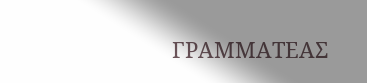ΓΡΑΜΜΑΤΕΑΣ